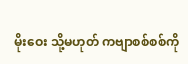မိုးဝေး သို့မဟုတ် ကဗျာစစ်စစ်ကို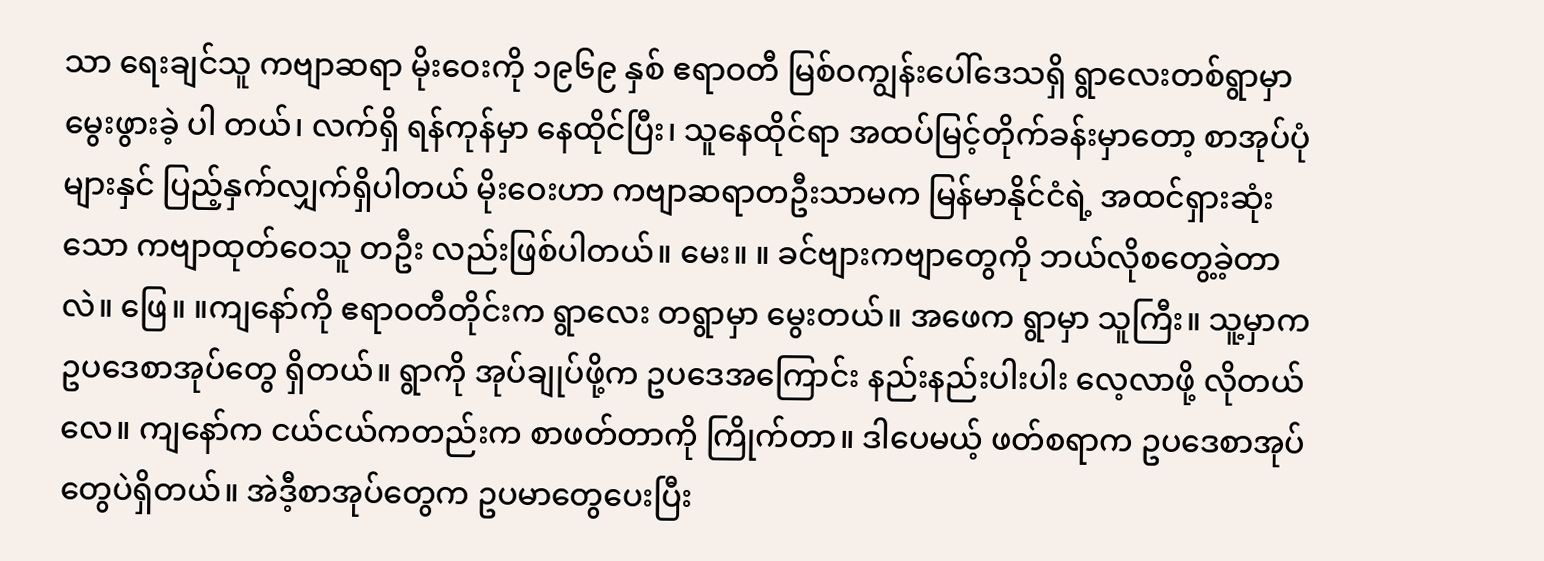သာ ရေးချင်သူ ကဗျာဆရာ မိုးဝေးကို ၁၉၆၉ နှစ် ဧရာဝတီ မြစ်ဝကျွန်းပေါ်ဒေသရှိ ရွာလေးတစ်ရွာမှာ မွေးဖွားခဲ့ ပါ တယ်၊ လက်ရှိ ရန်ကုန်မှာ နေထိုင်ပြီး၊ သူနေထိုင်ရာ အထပ်မြင့်တိုက်ခန်းမှာတော့ စာအုပ်ပုံများနှင် ပြည့်နှက်လျှက်ရှိပါတယ် မိုးဝေးဟာ ကဗျာဆရာတဦးသာမက မြန်မာနိုင်ငံရဲ့ အထင်ရှားဆုံးသော ကဗျာထုတ်ဝေသူ တဦး လည်းဖြစ်ပါတယ်။ မေး။ ။ ခင်ဗျားကဗျာတွေကို ဘယ်လိုစတွေ့ခဲ့တာလဲ။ ဖြေ။ ။ကျနော်ကို ဧရာဝတီတိုင်းက ရွာလေး တရွာမှာ မွေးတယ်။ အဖေက ရွာမှာ သူကြီး။ သူ့မှာက ဥပဒေစာအုပ်တွေ ရှိတယ်။ ရွာကို အုပ်ချုပ်ဖို့က ဥပဒေအကြောင်း နည်းနည်းပါးပါး လေ့လာဖို့ လိုတယ်လေ။ ကျနော်က ငယ်ငယ်ကတည်းက စာဖတ်တာကို ကြိုက်တာ။ ဒါပေမယ့် ဖတ်စရာက ဥပဒေစာအုပ်တွေပဲရှိတယ်။ အဲဒီ့စာအုပ်တွေက ဥပမာတွေပေးပြီး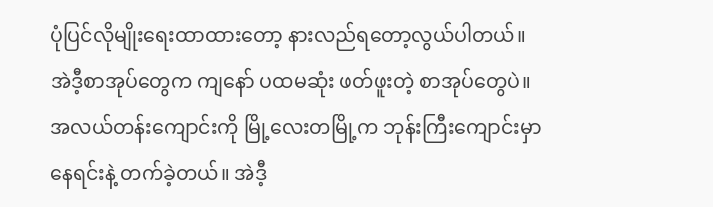ပုံပြင်လိုမျိုးရေးထာထားတော့ နားလည်ရတော့လွယ်ပါတယ်။ အဲဒီ့စာအုပ်တွေက ကျနော် ပထမဆုံး ဖတ်ဖူးတဲ့ စာအုပ်တွေပဲ။ အလယ်တန်းကျောင်းကို မြို့လေးတမြို့က ဘုန်းကြီးကျောင်းမှာ နေရင်းနဲ့ တက်ခဲ့တယ်။ အဲဒီ့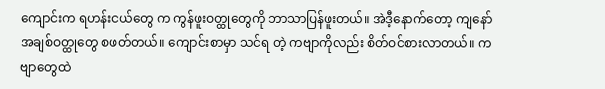ကျောင်းက ရဟန်းငယ်တွေ က ကွန်ဖူးဝတ္ထုတွေကို ဘာသာပြန်ဖူးတယ်။ အဲဒီ့နောက်တော့ ကျနော်အချစ်ဝတ္ထုတွေ စဖတ်တယ်။ ကျောင်းစာမှာ သင်ရ တဲ့ ကဗျာကိုလည်း စိတ်ဝင်စားလာတယ်။ ကဗျာတွေထဲ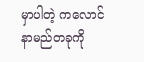မှာပါတဲ့ ကလောင်နာမည်တခုကို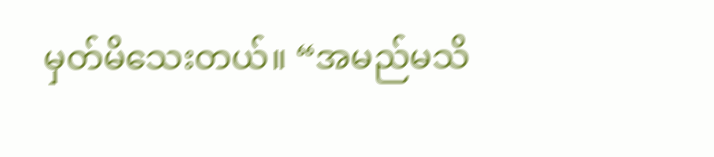မှတ်မိသေးတယ်။ “အမည်မသိ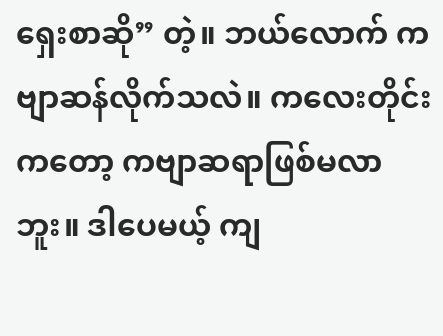ရှေးစာဆို” တဲ့။ ဘယ်လောက် ကဗျာဆန်လိုက်သလဲ။ ကလေးတိုင်းကတော့ ကဗျာဆရာဖြစ်မလာဘူး။ ဒါပေမယ့် ကျ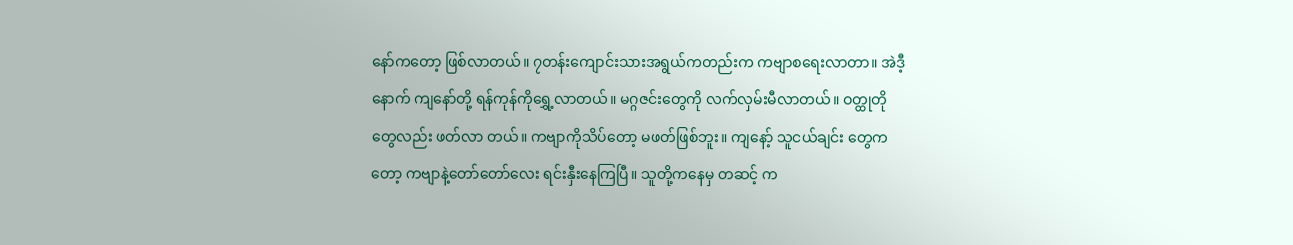နော်ကတော့ ဖြစ်လာတယ်။ ၇တန်းကျောင်းသားအရွယ်ကတည်းက ကဗျာစရေးလာတာ။ အဲဒီ့နောက် ကျနော်တို့ ရန်ကုန်ကိုရွှေ့လာတယ်။ မဂ္ဂဇင်းတွေကို လက်လှမ်းမီလာတယ်။ ဝတ္ထုတို တွေလည်း ဖတ်လာ တယ်။ ကဗျာကိုသိပ်တော့ မဖတ်ဖြစ်ဘူး။ ကျနော့် သူငယ်ချင်း တွေကတော့ ကဗျာနဲ့တော်တော်လေး ရင်းနှီးနေကြပြီ။ သူတို့ကနေမှ တဆင့် က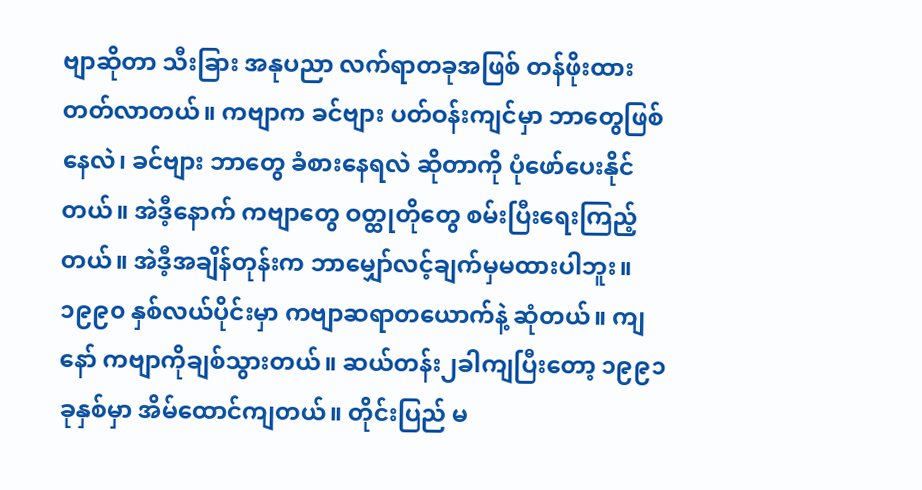ဗျာဆိုတာ သီးခြား အနုပညာ လက်ရာတခုအဖြစ် တန်ဖိုးထားတတ်လာတယ်။ ကဗျာက ခင်ဗျား ပတ်ဝန်းကျင်မှာ ဘာတွေဖြစ်နေလဲ၊ ခင်ဗျား ဘာတွေ ခံစားနေရလဲ ဆိုတာကို ပုံဖော်ပေးနိုင်တယ်။ အဲဒီ့နောက် ကဗျာတွေ ဝတ္ထုတိုတွေ စမ်းပြီးရေးကြည့်တယ်။ အဲဒီ့အချိန်တုန်းက ဘာမျှော်လင့်ချက်မှမထားပါဘူး။ ၁၉၉၀ နှစ်လယ်ပိုင်းမှာ ကဗျာဆရာတယောက်နဲ့ ဆုံတယ်။ ကျနော် ကဗျာကိုချစ်သွားတယ်။ ဆယ်တန်း၂ခါကျပြီးတော့ ၁၉၉၁ခုနှစ်မှာ အိမ်ထောင်ကျတယ်။ တိုင်းပြည် မ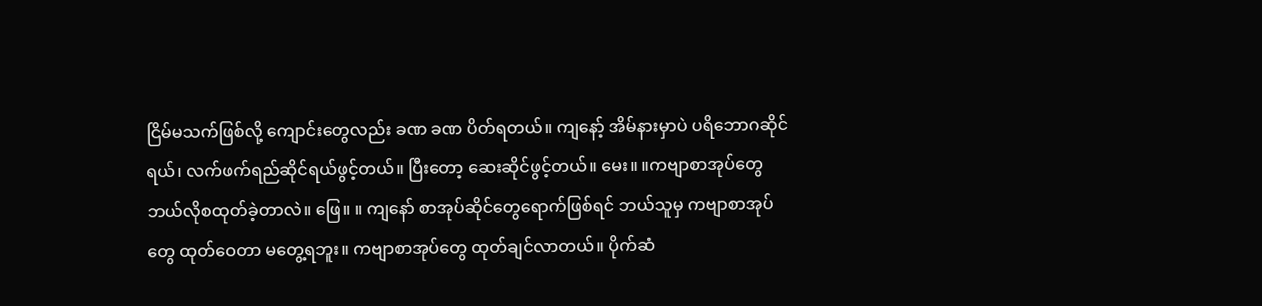ငြိမ်မသက်ဖြစ်လို့ ကျောင်းတွေလည်း ခဏ ခဏ ပိတ်ရတယ်။ ကျနော့် အိမ်နားမှာပဲ ပရိဘောဂဆိုင်ရယ်၊ လက်ဖက်ရည်ဆိုင်ရယ်ဖွင့်တယ်။ ပြီးတော့ ဆေးဆိုင်ဖွင့်တယ်။ မေး။ ။ကဗျာစာအုပ်တွေ ဘယ်လိုစထုတ်ခဲ့တာလဲ။ ဖြေ။ ။ ကျနော် စာအုပ်ဆိုင်တွေရောက်ဖြစ်ရင် ဘယ်သူမှ ကဗျာစာအုပ်တွေ ထုတ်ဝေတာ မတွေ့ရဘူး။ ကဗျာစာအုပ်တွေ ထုတ်ချင်လာတယ်။ ပိုက်ဆံ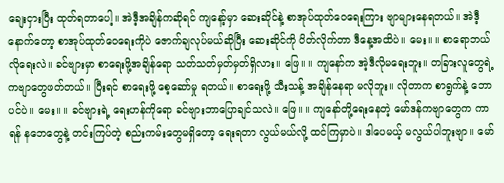ချေးငှားပြီး ထုတ်ရတာပေါ့။ အဲဒီ့အချိန်ကဆိုရင် ကျနော့်မှာ ဆေးဆိုင်နဲ့ စာအုပ်ထုတ်ဝေရေးကြား ဗျာများနေရတယ်။ အဲဒီ့နောက်တော့ စာအုပ်ထုတ်ဝေရေးကိုပဲ ဇောက်ချလုပ်မယ်ဆိုပြီး ဆေးဆိုင်ကို ပိတ်လိုက်တာ ဒီနေ့အထိပဲ။ မေး။ ။ စာရောဘယ်လိုရေးလဲ။ ခင်ဗျားမှာ စာရေးဖို့အချိန်ရော သတ်သတ်မှတ်မှတ်ရှိလား။ ဖြေ။ ။ ကျနော်က အဲ့ဒီလိုမရေးဘူး။ တခြားလူတွေရဲ့ ကဗျာတွေဖတ်တယ်။ ပြီးရင် စာရေးဖို့ စေ့ဆော်မှု ရတယ်။ စာရေးဖို့ သီးသန့် အချိန်နေရာ မလိုဘူး။ လိုတာက စာရွက်နဲ့ ဘောပင်ပဲ။ မေး။ ။ ခင်ဗျားရဲ့ ရေးဟန်ကိုရော ခင်ဗျားဘာပြောချင်သလဲ။ ဖြေ။ ။ ကျနော်တို့ရေးနေတဲ့ မော်ဒန်ကဗျာတွေက ကာရန် နဘေတွေနဲ့ တင်းကြပ်တဲ့ စည်းကမ်းတွေမရှိတော့ ရေးရတာ လွယ်မယ်လို့ ထင်ကြမှာပဲ။ ဒါပေမယ့် မလွယ်ပါဘူးဗျာ။ မော်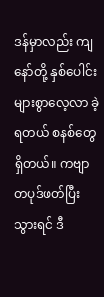ဒန်မှာလည်း ကျနော်တို့ နှစ်ပေါင်းများစွာလေ့လာ ခဲ့ရတယ် စနစ်တွေရှိတယ်။ ကဗျာတပုဒ်ဖတ်ပြီးသွားရင် ဒီ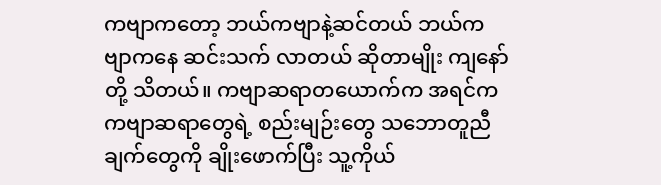ကဗျာကတော့ ဘယ်ကဗျာနဲ့ဆင်တယ် ဘယ်ကဗျာကနေ ဆင်းသက် လာတယ် ဆိုတာမျိုး ကျနော်တို့ သိတယ်။ ကဗျာဆရာတယောက်က အရင်က ကဗျာဆရာတွေရဲ့ စည်းမျဉ်းတွေ သဘောတူညီချက်တွေကို ချိုးဖောက်ပြီး သူ့ကိုယ်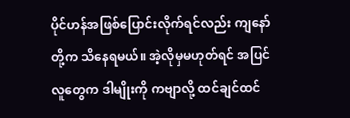ပိုင်ဟန်အဖြစ်ပြောင်းလိုက်ရင်လည်း ကျနော်တို့က သိနေရမယ်။ အဲ့လိုမှမဟုတ်ရင် အပြင်လူတွေက ဒါမျိုးကို ကဗျာလို့ ထင်ချင်ထင်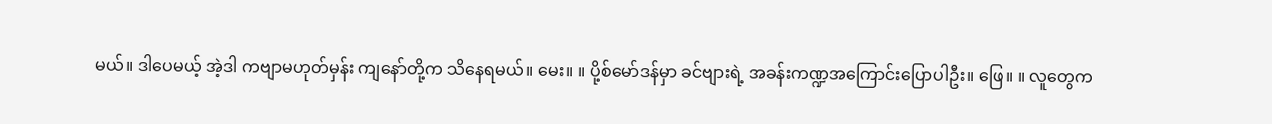မယ်။ ဒါပေမယ့် အဲ့ဒါ ကဗျာမဟုတ်မှန်း ကျနော်တို့က သိနေရမယ်။ မေး။ ။ ပို့စ်မော်ဒန်မှာ ခင်ဗျားရဲ့ အခန်းကဏ္ဍအကြောင်းပြောပါဦး။ ဖြေ။ ။ လူတွေက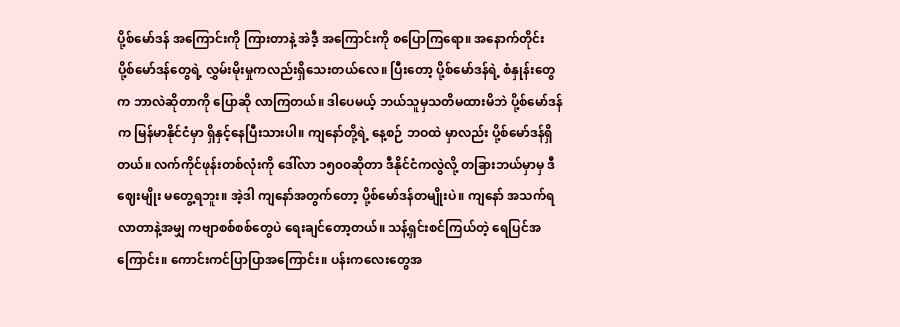ပို့စ်မော်ဒန် အကြောင်းကို ကြားတာနဲ့ အဲဒီ့ အကြောင်းကို စပြောကြရော။ အနောက်တိုင်း ပို့စ်မော်ဒန်တွေရဲ့ လွှမ်းမိုးမှုကလည်းရှိသေးတယ်လေ။ ပြီးတော့ ပို့စ်မော်ဒန်ရဲ့ စံနှုန်းတွေက ဘာလဲဆိုတာကို ပြောဆို လာကြတယ်။ ဒါပေမယ့် ဘယ်သူမှသတိမထားမိဘဲ ပို့စ်မော်ဒန်က မြန်မာနိုင်ငံမှာ ရှိနှင့်နေပြီးသားပါ။ ကျနော်တို့ရဲ့ နေ့စဉ် ဘဝထဲ မှာလည်း ပို့စ်မော်ဒန်ရှိတယ်။ လက်ကိုင်ဖုန်းတစ်လုံးကို ဒေါ်လာ ၁၅၀၀ဆိုတာ ဒီနိုင်ငံကလွဲလို့ တခြားဘယ်မှာမှ ဒီဈေးမျိုး မတွေ့ရဘူး။ အဲ့ဒါ ကျနော်အတွက်တော့ ပို့စ်မော်ဒန်တမျိုးပဲ။ ကျနော် အသက်ရလာတာနဲ့အမျှ ကဗျာစစ်စစ်တွေပဲ ရေးချင်တော့တယ်။ သန့်ရှင်းစင်ကြယ်တဲ့ ရေပြင်အကြောင်း။ ကောင်းကင်ပြာပြာအကြောင်း။ ပန်းကလေးတွေအ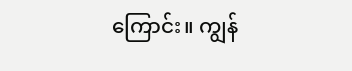ကြောင်း။ ကျွန်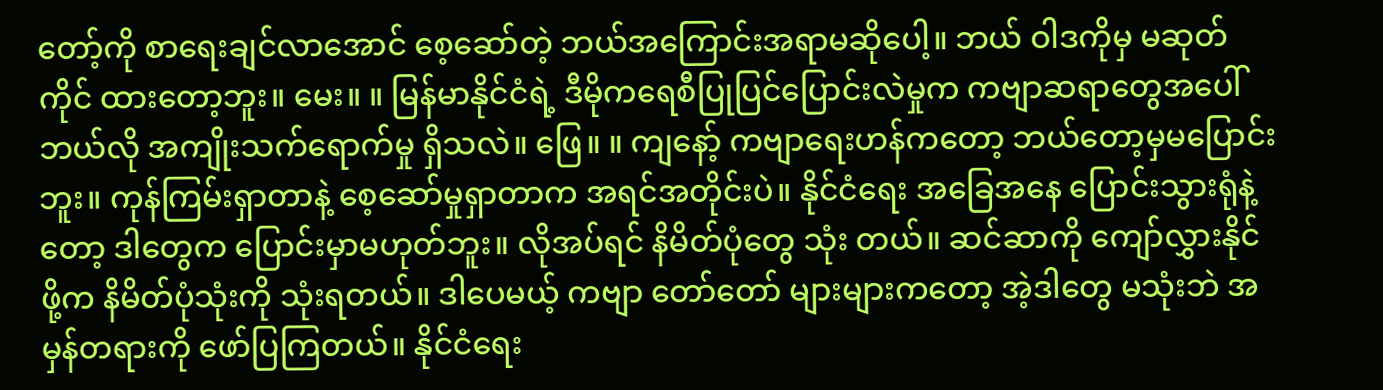တော့်ကို စာရေးချင်လာအောင် စေ့ဆော်တဲ့ ဘယ်အကြောင်းအရာမဆိုပေါ့။ ဘယ် ဝါဒကိုမှ မဆုတ်ကိုင် ထားတော့ဘူး။ မေး။ ။ မြန်မာနိုင်ငံရဲ့ ဒီမိုကရေစီပြုပြင်ပြောင်းလဲမှုက ကဗျာဆရာတွေအပေါ် ဘယ်လို အကျိုးသက်ရောက်မှု ရှိသလဲ။ ဖြေ။ ။ ကျနော့် ကဗျာရေးဟန်ကတော့ ဘယ်တော့မှမပြောင်းဘူး။ ကုန်ကြမ်းရှာတာနဲ့ စေ့ဆော်မှုရှာတာက အရင်အတိုင်းပဲ။ နိုင်ငံရေး အခြေအနေ ပြောင်းသွားရုံနဲ့တော့ ဒါတွေက ပြောင်းမှာမဟုတ်ဘူး။ လိုအပ်ရင် နိမိတ်ပုံတွေ သုံး တယ်။ ဆင်ဆာကို ကျော်လွှားနိုင်ဖို့က နိမိတ်ပုံသုံးကို သုံးရတယ်။ ဒါပေမယ့် ကဗျာ တော်တော် များများကတော့ အဲ့ဒါတွေ မသုံးဘဲ အမှန်တရားကို ဖော်ပြကြတယ်။ နိုင်ငံရေး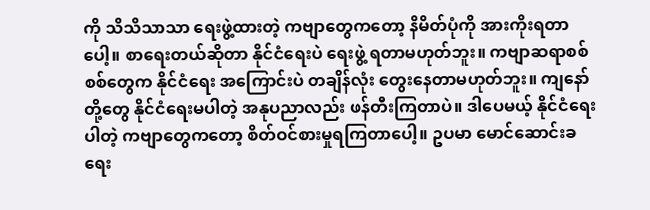ကို သိသိသာသာ ရေးဖွဲ့ထားတဲ့ ကဗျာတွေကတော့ နိမိတ်ပုံကို အားကိုးရတာပေါ့။ စာရေးတယ်ဆိုတာ နိုင်ငံရေးပဲ ရေးဖွဲ့ ရတာမဟုတ်ဘူး။ ကဗျာဆရာစစ်စစ်တွေက နိုင်ငံရေး အကြောင်းပဲ တချိန်လုံး တွေးနေတာမဟုတ်ဘူး။ ကျနော်တို့တွေ နိုင်ငံရေးမပါတဲ့ အနုပညာလည်း ဖန်တီးကြတာပဲ။ ဒါပေမယ့် နိုင်ငံရေးပါတဲ့ ကဗျာတွေကတော့ စိတ်ဝင်စားမှုရကြတာပေါ့။ ဥပမာ မောင်ဆောင်းခရေး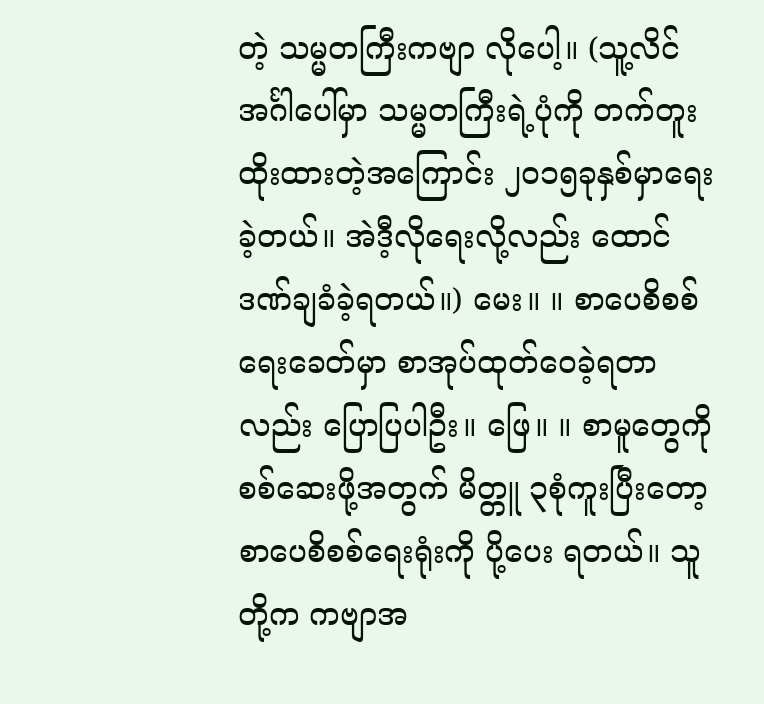တဲ့ သမ္မတကြီးကဗျာ လိုပေါ့။ (သူ့လိင်အင်္ဂါပေါ်မှာ သမ္မတကြီးရဲ့ပုံကို တက်တူးထိုးထားတဲ့အကြောင်း ၂၀၁၅ခုနှစ်မှာရေးခဲ့တယ်။ အဲဒီ့လိုရေးလို့လည်း ထောင်ဒဏ်ချခံခဲ့ရတယ်။) မေး။ ။ စာပေစိစစ်ရေးခေတ်မှာ စာအုပ်ထုတ်ဝေခဲ့ရတာလည်း ပြောပြပါဦး။ ဖြေ။ ။ စာမူတွေကို စစ်ဆေးဖို့အတွက် မိတ္တူ ၃စုံကူးပြီးတော့ စာပေစိစစ်ရေးရုံးကို ပို့ပေး ရတယ်။ သူတို့က ကဗျာအ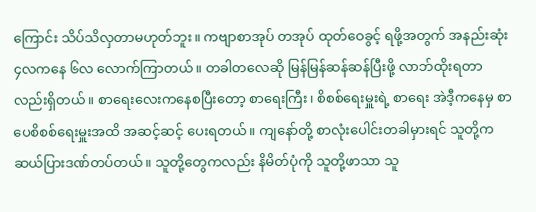ကြောင်း သိပ်သိလှတာမဟုတ်ဘူး။ ကဗျာစာအုပ် တအုပ် ထုတ်ဝေခွင့် ရဖို့အတွက် အနည်းဆုံး ၄လကနေ ၆လ လောက်ကြာတယ်။ တခါတလေဆို မြန်မြန်ဆန်ဆန်ပြီးဖို့ လာဘ်ထိုးရတာလည်းရှိတယ်။ စာရေးလေးကနေစပြီးတော့ စာရေးကြီး၊ စိစစ်ရေးမှူးရဲ့ စာရေး အဲဒီ့ကနေမှ စာပေစိစစ်ရေးမှူးအထိ အဆင့်ဆင့် ပေးရတယ်။ ကျနော်တို့ စာလုံးပေါင်းတခါမှားရင် သူတို့က ဆယ်ပြားဒဏ်တပ်တယ်။ သူတို့တွေကလည်း နိမိတ်ပုံကို သူတို့ဖာသာ သူ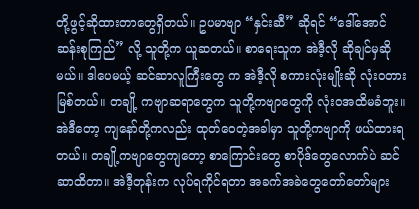တို့ဖွင့်ဆိုထားတာတွေရှိတယ်။ ဥပမာဗျာ “နှင်းဆီ” ဆိုရင် “ဒေါ်အောင်ဆန်းစုကြည်” လို့ သူတို့က ယူဆတယ်။ စာရေးသူက အဲဒီ့လို ဆိုချင်မှဆိုမယ်။ ဒါပေမယ့် ဆင်ဆာလူကြီးတွေ က အဲဒီ့လို စကားလုံးမျိုးဆို လုံးဝတားမြစ်တယ်။ တချို့ ကဗျာဆရာတွေက သူတို့ကဗျာတွေကို လုံးဝအထိမခံဘူး။ အဲဒီတော့ ကျနော်တို့ကလည်း ထုတ်ဝေတဲ့အခါမှာ သူတို့ကဗျာကို ဖယ်ထားရတယ်။ တချို့ကဗျာတွေကျတော့ စာကြောင်းတွေ စာပိုဒ်တွေလောက်ပဲ ဆင်ဆာထိတာ။ အဲဒီ့တုန်းက လုပ်ရကိုင်ရတာ အခက်အခဲတွေတော်တော်များ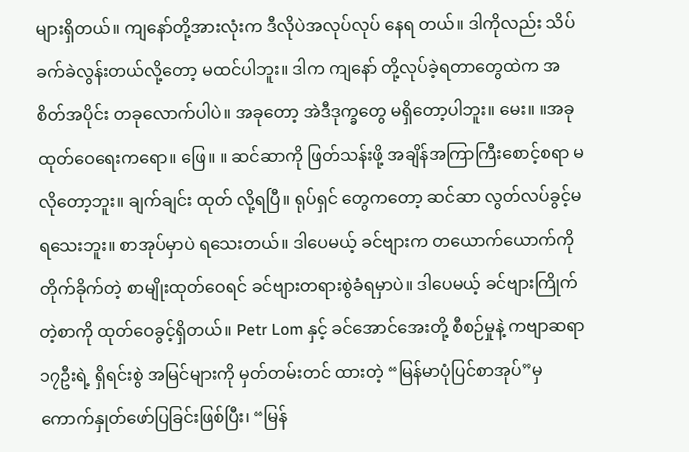များရှိတယ်။ ကျနော်တို့အားလုံးက ဒီလိုပဲအလုပ်လုပ် နေရ တယ်။ ဒါကိုလည်း သိပ်ခက်ခဲလွန်းတယ်လို့တော့ မထင်ပါဘူး။ ဒါက ကျနော် တို့လုပ်ခဲ့ရတာတွေထဲက အစိတ်အပိုင်း တခုလောက်ပါပဲ။ အခုတော့ အဲဒီဒုက္ခတွေ မရှိတော့ပါဘူး။ မေး။ ။အခု ထုတ်ဝေရေးကရော။ ဖြေ။ ။ ဆင်ဆာကို ဖြတ်သန်းဖို့ အချိန်အကြာကြီးစောင့်စရာ မလိုတော့ဘူး။ ချက်ချင်း ထုတ် လို့ရပြီ။ ရုပ်ရှင် တွေကတော့ ဆင်ဆာ လွတ်လပ်ခွင့်မရသေးဘူး။ စာအုပ်မှာပဲ ရသေးတယ်။ ဒါပေမယ့် ခင်ဗျားက တယောက်ယောက်ကို တိုက်ခိုက်တဲ့ စာမျိုးထုတ်ဝေရင် ခင်ဗျားတရားစွဲခံရမှာပဲ။ ဒါပေမယ့် ခင်ဗျားကြိုက်တဲ့စာကို ထုတ်ဝေခွင့်ရှိတယ်။ Petr Lom နှင့် ခင်အောင်အေးတို့ စီစဉ်မှုနဲ့ ကဗျာဆရာ ၁၇ဦးရဲ့ ရှိရင်းစွဲ အမြင်များကို မှတ်တမ်းတင် ထားတဲ့ “မြန်မာပုံပြင်စာအုပ်”မှ ကောက်နှုတ်ဖော်ပြခြင်းဖြစ်ပြီး၊ “မြန်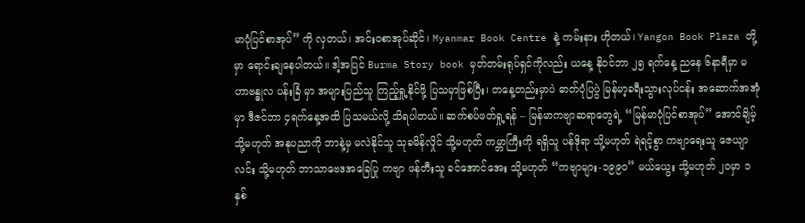မာပုံပြင်စာအုပ်” ကို လှတယ်၊ အင်းဝစာအုပ်ဆိုင်၊ Myanmar Book Centre နဲ့ ကမ်းနား ဟိုတယ်၊ Yangon Book Plaza တို့မှာ ရောင်းချနေပါတယ်။ ဒါ့အပြင် Burma Story book မှတ်တမ်းရုပ်ရှင်ကိုလည်း ယနေ့ နိုဝင်ဘာ ၂၅ ရက်နေ့ ညနေ ၆နာရီမှာ မဟာဗန္ဓုလ ပန်းခြံ မှာ အများပြည်သူ ကြည့်ရှု့နိုင်ဖို့ ပြသမှာဖြစ်ပြီး၊ တနေ့တည်းမှာပဲ ဓာတ်ပုံပြပွဲ မြန်မာ့ခရီးသွားလုပ်ငန်း အဆောက်အအုံမှာ ဒီဇင်ဘာ ၄ရက်နေ့အထိ ပြသမယ်လို့ သိရပါတယ်။ ဆက်စပ်ဖတ်ရှု့ရန် – မြန်မာကဗျာဆရာတွေရဲ့ “မြန်မာပုံပြင်စာအုပ်” အောင်ချိမ့် သို့မဟုတ် အနုပညာကို ဘာနဲ့မှ မလဲနိုင်သူ သုခမိန်လှိုင် သို့မဟုတ် ကမ္ဘာကြီးကို ရရှိသူ ပန်ဒိုရာ သို့မဟုတ် ရဲရင့်စွာ ကဗျာရေးသူ ဇေယျာလင်း သို့မဟုတ် ဘာသာဗေဒအခြေပြု ကဗျာ ဖန်တီးသူ ခင်အောင်အေး သို့မဟုတ် “ကဗျာများ-၁၉၉၀” မယ်ယွေး သို့မဟုတ် ၂၀မှာ ၁နှစ်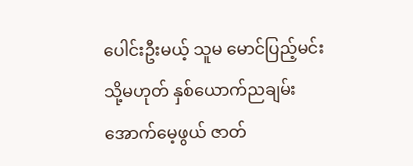ပေါင်းဦးမယ့် သူမ မောင်ပြည့်မင်း သို့မဟုတ် နှစ်ယောက်ညချမ်း အောက်မေ့ဖွယ် ဇာတ်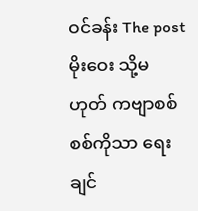ဝင်ခန်း The post မိုးဝေး သို့မဟုတ် ကဗျာစစ်စစ်ကိုသာ ရေးချင်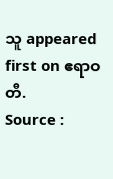သူ appeared first on ဧရာဝတီ.
Source :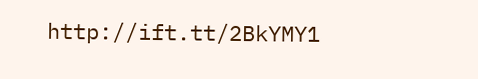http://ift.tt/2BkYMY1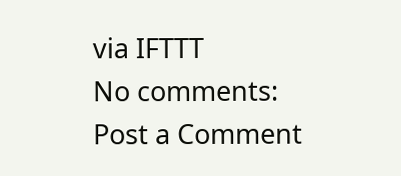via IFTTT
No comments:
Post a Comment